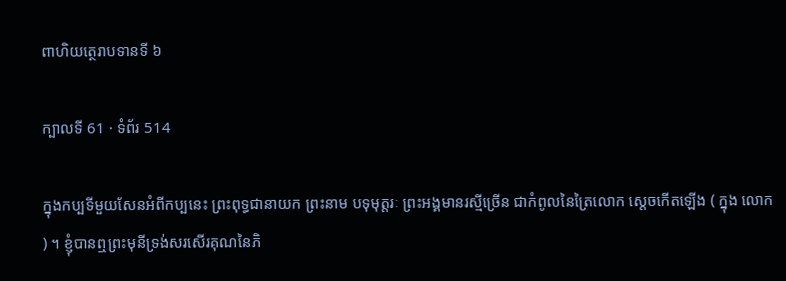ពាហិយត្ថេរាបទានទី ៦

ក្បាលទី 61 · ទំព័រ 514

ក្នុងកប្បទីមួយសែនអំពីកប្បនេះ ព្រះពុទ្ធជានាយក ព្រះនាម បទុមុត្តរៈ ព្រះអង្គមានរស្មីច្រើន ជាកំពូលនៃត្រៃលោក ស្តេចកើតឡើង ( ក្នុង លោក ) ។ ខ្ញុំបានឮព្រះមុនីទ្រង់សរសើរគុណនៃភិ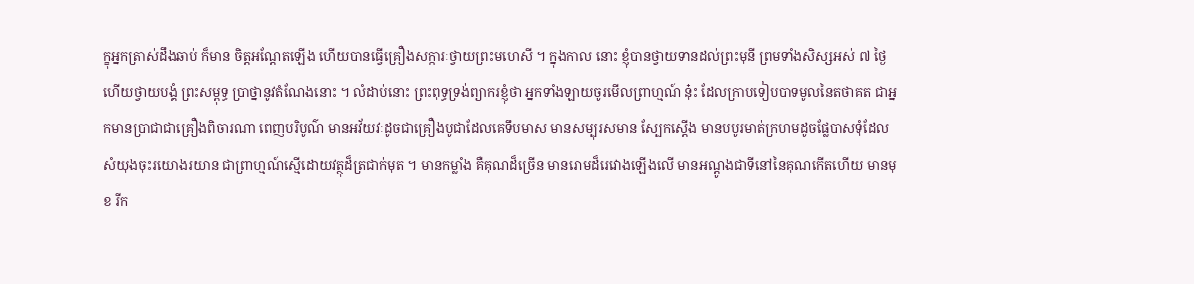ក្ខុអ្នកត្រាស់ដឹងឆាប់ ក៏មាន ចិត្តអណ្តែតឡើង ហើយបានធ្វើគ្រឿងសក្ការៈថ្វាយព្រះមហេសី ។ ក្នុងកាល នោះ ខ្ញុំបានថ្វាយទានដល់ព្រះមុនី ព្រមទាំងសិស្សអស់ ៧ ថ្ងៃ ហើយថ្វាយបង្គំ ព្រះសម្ពុទ្ធ ប្រាថ្នានូវតំណែងនោះ ។ លំដាប់នោះ ព្រះពុទ្ធទ្រង់ព្យាករខ្ញុំថា អ្នកទាំងឡាយចូរមើលព្រាហ្មណ៍ នុ៎ះ ដែលក្រាបទៀបបាទមូលនៃតថាគត ជាអ្នកមានប្រាជាជាគ្រឿងពិចារណា ពេញបរិបូណ៌ មានអវ័យវៈដូចជាគ្រឿងបូជាដែលគេទឹបមាស មានសម្បុរសមាន ស្បែកស្តើង មានបបូរមាត់ក្រហមដូចផ្លែបាសទុំដែលសំយុងចុះរយោងរយាន ជាព្រាហ្មណ៍ស្មើដោយវត្ថុដ៏ត្រជាក់មុត ។ មានកម្លាំង គឺគុណដ៏ច្រើន មានរោមដ៏រេវោងឡើងលើ មានអណ្តូងជាទីនៅនៃគុណកើតហើយ មានមុខ រីក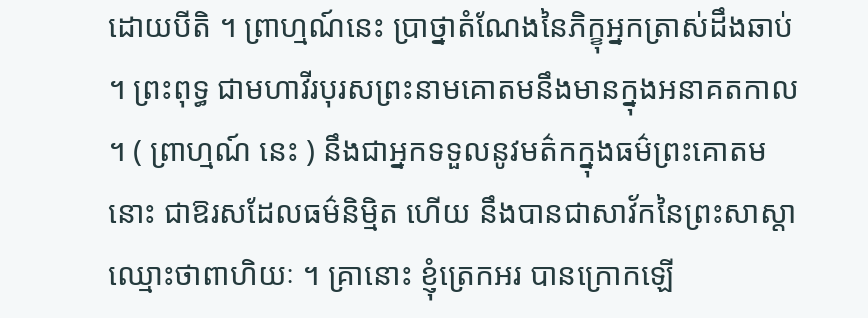ដោយបីតិ ។ ព្រាហ្មណ៍នេះ ប្រាថ្នាតំណែងនៃភិក្ខុអ្នកត្រាស់ដឹងឆាប់ ។ ព្រះពុទ្ធ ជាមហាវីរបុរសព្រះនាមគោតមនឹងមានក្នុងអនាគតកាល ។ ( ព្រាហ្មណ៍ នេះ ) នឹងជាអ្នកទទួលនូវមត៌កក្នុងធម៌ព្រះគោតមនោះ ជាឱរសដែលធម៌និម្មិត ហើយ នឹងបានជាសាវ័កនៃព្រះសាស្តា ឈ្មោះថាពាហិយៈ ។ គ្រានោះ ខ្ញុំត្រេកអរ បានក្រោកឡើ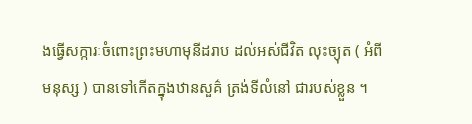ងធ្វើសក្ការៈចំពោះព្រះមហាមុនីដរាប ដល់អស់ជីវិត លុះច្យុត ( អំពីមនុស្ស ) បានទៅកើតក្នុងឋានសួគ៌ ត្រង់ទីលំនៅ ជារបស់ខ្លួន ។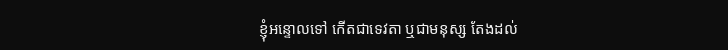ខ្ញុំអន្ទោលទៅ កើតជាទេវតា ឬជាមនុស្ស តែងដល់